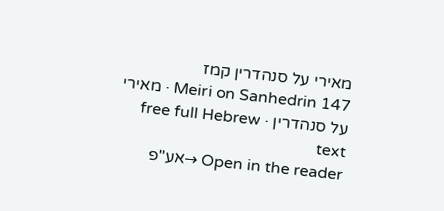מאירי על סנהדרין קמז
Meiri on Sanhedrin 147 · מאירי על סנהדרין · free full Hebrew text
Open in the reader →אע"פ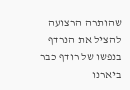שהותרה הרצועה להציל את הנרדף בנפשו של רודף כבר ביארנו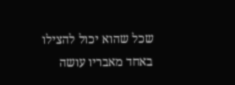שכל שהוא יכול להצילו באחד מאבריו עושה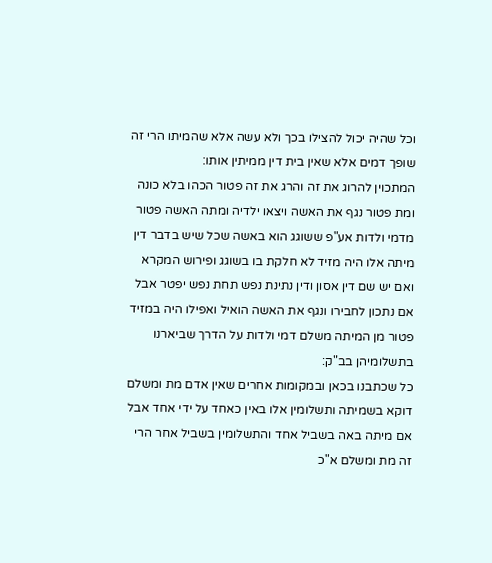וכל שהיה יכול להצילו בכך ולא עשה אלא שהמיתו הרי זה שופך דמים אלא שאין בית דין ממיתין אותו:
המתכוין להרוג את זה והרג את זה פטור הכהו בלא כונה ומת פטור נגף את האשה ויצאו ילדיה ומתה האשה פטור מדמי ולדות אע"פ ששוגג הוא באשה שכל שיש בדבר דין מיתה אלו היה מזיד לא חלקת בו בשוגג ופירוש המקרא ואם יש שם דין אסון ודין נתינת נפש תחת נפש יפטר אבל אם נתכון לחבירו ונגף את האשה הואיל ואפילו היה במזיד פטור מן המיתה משלם דמי ולדות על הדרך שביארנו בתשלומיהן בב"ק:
כל שכתבנו בכאן ובמקומות אחרים שאין אדם מת ומשלם דוקא בשמיתה ותשלומין אלו באין כאחד על ידי אחד אבל אם מיתה באה בשביל אחד והתשלומין בשביל אחר הרי זה מת ומשלם א"כ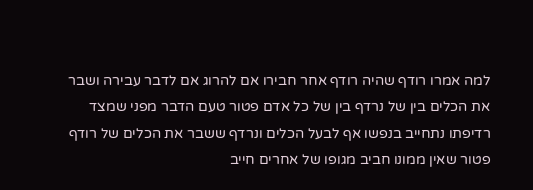למה אמרו רודף שהיה רודף אחר חבירו אם להרוג אם לדבר עבירה ושבר את הכלים בין של נרדף בין של כל אדם פטור טעם הדבר מפני שמצד רדיפתו נתחייב בנפשו אף לבעל הכלים ונרדף ששבר את הכלים של רודף פטור שאין ממונו חביב מגופו של אחרים חייב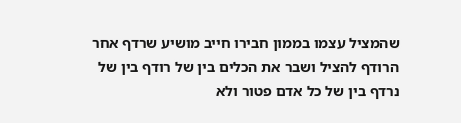שהמציל עצמו בממון חבירו חייב מושיע שרדף אחר הרודף להציל ושבר את הכלים בין של רודף בין של נרדף בין של כל אדם פטור ולא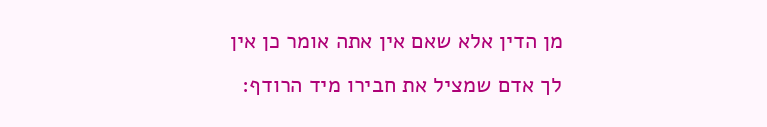מן הדין אלא שאם אין אתה אומר כן אין לך אדם שמציל את חבירו מיד הרודף: